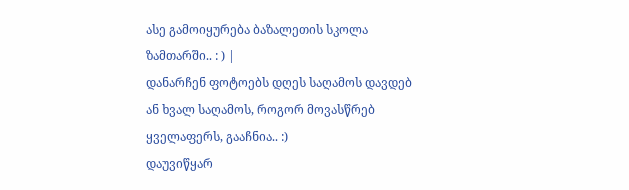ასე გამოიყურება ბაზალეთის სკოლა ზამთარში.. : ) |
დანარჩენ ფოტოებს დღეს საღამოს დავდებ ან ხვალ საღამოს, როგორ მოვასწრებ ყველაფერს, გააჩნია.. :)
დაუვიწყარ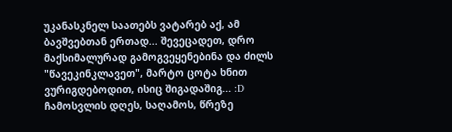უკანასკნელ საათებს ვატარებ აქ, ამ ბავშვებთან ერთად... შევეცადეთ, დრო მაქსიმალურად გამოგვეყენებინა და ძილს "წავეკინკლავეთ", მარტო ცოტა ხნით ვურიგდებოდით, ისიც შიგადაშიგ... :D
ჩამოსვლის დღეს, საღამოს, წრეზე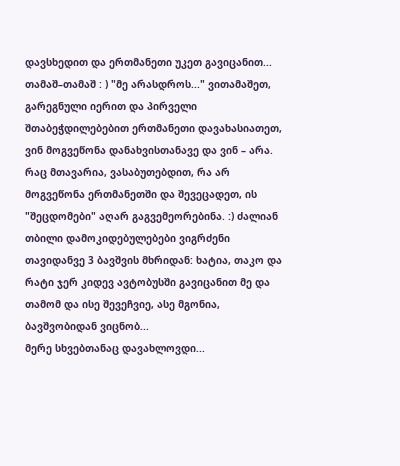დავსხედით და ერთმანეთი უკეთ გავიცანით... თამაშ–თამაშ : ) "მე არასდროს..." ვითამაშეთ, გარეგნული იერით და პირველი შთაბეჭდილებებით ერთმანეთი დავახასიათეთ, ვინ მოგვეწონა დანახვისთანავე და ვინ – არა. რაც მთავარია, ვასაბუთებდით, რა არ მოგვეწონა ერთმანეთში და შევეცადეთ, ის "შეცდომები" აღარ გაგვემეორებინა. :) ძალიან თბილი დამოკიდებულებები ვიგრძენი თავიდანვე 3 ბავშვის მხრიდან: ხატია, თაკო და რატი ჯერ კიდევ ავტობუსში გავიცანით მე და თამომ და ისე შევეჩვიე, ასე მგონია, ბავშვობიდან ვიცნობ...
მერე სხვებთანაც დავახლოვდი...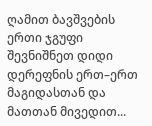ღამით ბავშვების ერთი ჯგუფი შევნიშნეთ დიდი დერეფნის ერთ–ერთ მაგიდასთან და მათთან მივედით...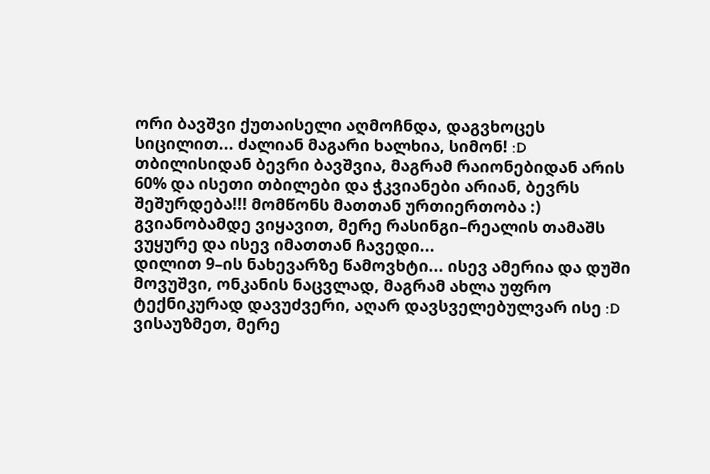ორი ბავშვი ქუთაისელი აღმოჩნდა, დაგვხოცეს სიცილით... ძალიან მაგარი ხალხია, სიმონ! :D თბილისიდან ბევრი ბავშვია, მაგრამ რაიონებიდან არის 60% და ისეთი თბილები და ჭკვიანები არიან, ბევრს შეშურდება!!! მომწონს მათთან ურთიერთობა :)
გვიანობამდე ვიყავით, მერე რასინგი–რეალის თამაშს ვუყურე და ისევ იმათთან ჩავედი...
დილით 9–ის ნახევარზე წამოვხტი... ისევ ამერია და დუში მოვუშვი, ონკანის ნაცვლად, მაგრამ ახლა უფრო ტექნიკურად დავუძვერი, აღარ დავსველებულვარ ისე :D ვისაუზმეთ, მერე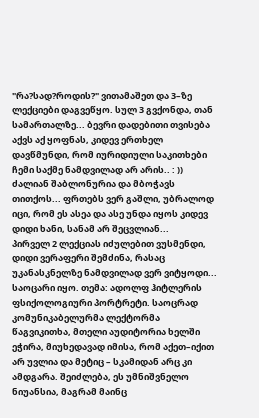"რა?სად?როდის?" ვითამაშეთ და 3–ზე ლექციები დაგვეწყო. სულ 3 გვქონდა, თან სამართალზე... ბევრი დადებითი თვისება აქვს აქ ყოფნას, კიდევ ერთხელ დავწმუნდი, რომ იურიდიული საკითხები ჩემი საქმე ნამდვილად არ არის.. : )) ძალიან შაბლონურია და მბოჭავს თითქოს... ფრთებს ვერ გაშლი, უბრალოდ იცი, რომ ეს ასეა და ასე უნდა იყოს კიდევ დიდი ხანი, სანამ არ შეცვლიან...
პირველ 2 ლექციას იძულებით ვუსმენდი, დიდი ვერაფერი შემძინა, რასაც უკანასკნელზე ნამდვილად ვერ ვიტყოდი... საოცარი იყო. თემა: ადოლფ ჰიტლერის ფსიქოლოგიური პორტრეტი. საოცრად კომუნიკაბელურმა ლექტორმა წაგვიკითხა, მთელი აუდიტორია ხელში ეჭირა, მიუხედავად იმისა, რომ აქეთ–იქით არ უვლია და მეტიც – სკამიდან არც კი ამდგარა. შეიძლება, ეს უმნიშვნელო ნიუანსია, მაგრამ მაინც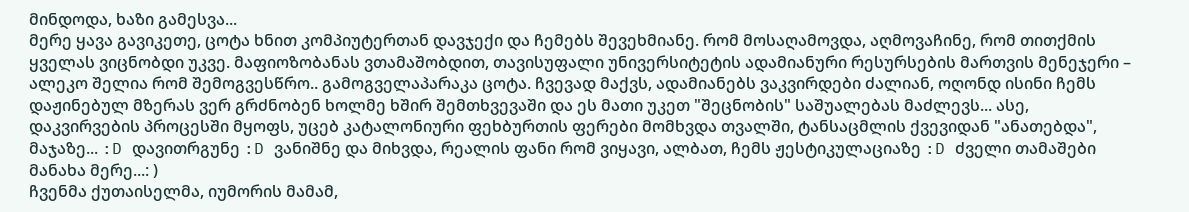მინდოდა, ხაზი გამესვა...
მერე ყავა გავიკეთე, ცოტა ხნით კომპიუტერთან დავჯექი და ჩემებს შევეხმიანე. რომ მოსაღამოვდა, აღმოვაჩინე, რომ თითქმის ყველას ვიცნობდი უკვე. მაფიოზობანას ვთამაშობდით, თავისუფალი უნივერსიტეტის ადამიანური რესურსების მართვის მენეჯერი – ალეკო შელია რომ შემოგვესწრო.. გამოგველაპარაკა ცოტა. ჩვევად მაქვს, ადამიანებს ვაკვირდები ძალიან, ოღონდ ისინი ჩემს დაჟინებულ მზერას ვერ გრძნობენ ხოლმე ხშირ შემთხვევაში და ეს მათი უკეთ "შეცნობის" საშუალებას მაძლევს... ასე, დაკვირვების პროცესში მყოფს, უცებ კატალონიური ფეხბურთის ფერები მომხვდა თვალში, ტანსაცმლის ქვევიდან "ანათებდა", მაჯაზე... :D დავითრგუნე :D ვანიშნე და მიხვდა, რეალის ფანი რომ ვიყავი, ალბათ, ჩემს ჟესტიკულაციაზე :D ძველი თამაშები მანახა მერე...: )
ჩვენმა ქუთაისელმა, იუმორის მამამ,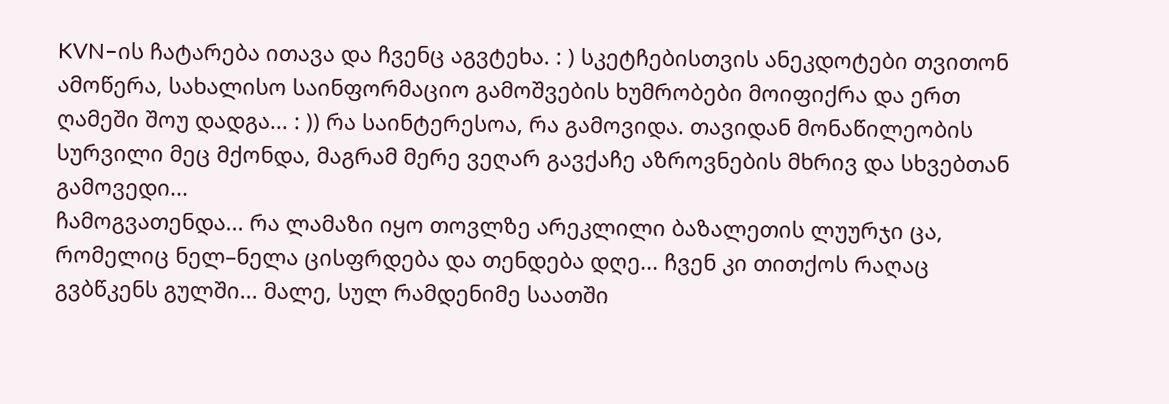KVN–ის ჩატარება ითავა და ჩვენც აგვტეხა. : ) სკეტჩებისთვის ანეკდოტები თვითონ ამოწერა, სახალისო საინფორმაციო გამოშვების ხუმრობები მოიფიქრა და ერთ ღამეში შოუ დადგა... : )) რა საინტერესოა, რა გამოვიდა. თავიდან მონაწილეობის სურვილი მეც მქონდა, მაგრამ მერე ვეღარ გავქაჩე აზროვნების მხრივ და სხვებთან გამოვედი...
ჩამოგვათენდა... რა ლამაზი იყო თოვლზე არეკლილი ბაზალეთის ლუურჯი ცა, რომელიც ნელ–ნელა ცისფრდება და თენდება დღე... ჩვენ კი თითქოს რაღაც გვბწკენს გულში... მალე, სულ რამდენიმე საათში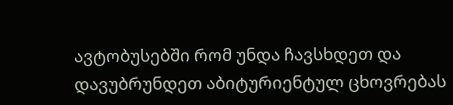ავტობუსებში რომ უნდა ჩავსხდეთ და დავუბრუნდეთ აბიტურიენტულ ცხოვრებას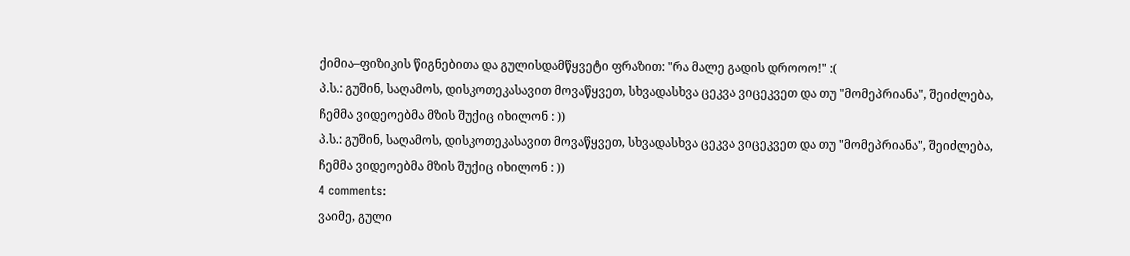ქიმია–ფიზიკის წიგნებითა და გულისდამწყვეტი ფრაზით: "რა მალე გადის დროოო!" :(
პ.ს.: გუშინ, საღამოს, დისკოთეკასავით მოვაწყვეთ, სხვადასხვა ცეკვა ვიცეკვეთ და თუ "მომეპრიანა", შეიძლება, ჩემმა ვიდეოებმა მზის შუქიც იხილონ : ))
პ.ს.: გუშინ, საღამოს, დისკოთეკასავით მოვაწყვეთ, სხვადასხვა ცეკვა ვიცეკვეთ და თუ "მომეპრიანა", შეიძლება, ჩემმა ვიდეოებმა მზის შუქიც იხილონ : ))
4 comments:
ვაიმე, გული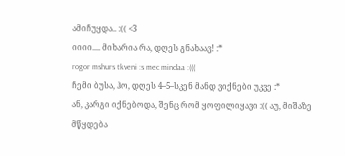ამიჩუყდა.. :(( <3
იიიი.... მიხარია რა, დღეს გნახაავ! :*
rogor mshurs tkveni :s mec mindaa :(((
ჩემი ბუსა, ჰო, დღეს 4–5–სკენ მანდ ვიქნები უკვე :*
ან, კარგი იქნებოდა, შენც რომ ყოფილიყავი :(( აუ, მიშაზე მწყდება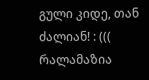გული კიდე, თან ძალიან! : (((
რალამაზია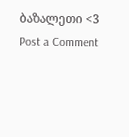ბაზალეთი <3
Post a Comment